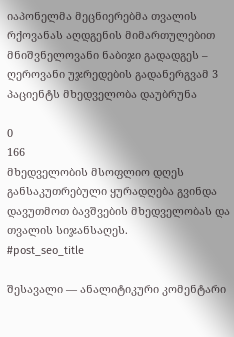იაპონელმა მეცნიერებმა თვალის რქოვანას აღდგენის მიმართულებით მნიშვნელოვანი ნაბიჯი გადადგეს – ღეროვანი უჯრედების გადანერგვამ 3 პაციენტს მხედველობა დაუბრუნა

0
166
მხედველობის მსოფლიო დღეს განსაკუთრებული ყურადღება გვინდა დავუთმოთ ბავშვების მხედველობას და თვალის სიჯანსაღეს.
#post_seo_title

შესავალი — ანალიტიკური კომენტარი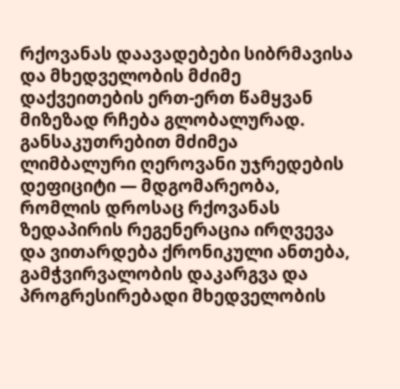რქოვანას დაავადებები სიბრმავისა და მხედველობის მძიმე დაქვეითების ერთ-ერთ წამყვან მიზეზად რჩება გლობალურად. განსაკუთრებით მძიმეა ლიმბალური ღეროვანი უჯრედების დეფიციტი — მდგომარეობა, რომლის დროსაც რქოვანას ზედაპირის რეგენერაცია ირღვევა და ვითარდება ქრონიკული ანთება, გამჭვირვალობის დაკარგვა და პროგრესირებადი მხედველობის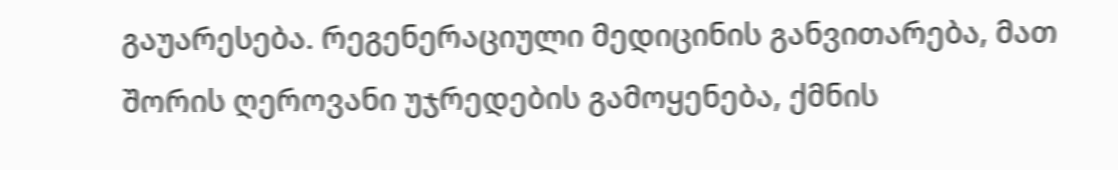გაუარესება. რეგენერაციული მედიცინის განვითარება, მათ შორის ღეროვანი უჯრედების გამოყენება, ქმნის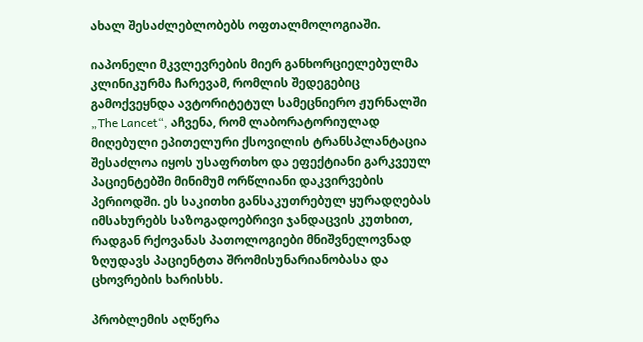ახალ შესაძლებლობებს ოფთალმოლოგიაში.

იაპონელი მკვლევრების მიერ განხორციელებულმა კლინიკურმა ჩარევამ, რომლის შედეგებიც გამოქვეყნდა ავტორიტეტულ სამეცნიერო ჟურნალში „The Lancet“, აჩვენა, რომ ლაბორატორიულად მიღებული ეპითელური ქსოვილის ტრანსპლანტაცია შესაძლოა იყოს უსაფრთხო და ეფექტიანი გარკვეულ პაციენტებში მინიმუმ ორწლიანი დაკვირვების პერიოდში. ეს საკითხი განსაკუთრებულ ყურადღებას იმსახურებს საზოგადოებრივი ჯანდაცვის კუთხით, რადგან რქოვანას პათოლოგიები მნიშვნელოვნად ზღუდავს პაციენტთა შრომისუნარიანობასა და ცხოვრების ხარისხს.

პრობლემის აღწერა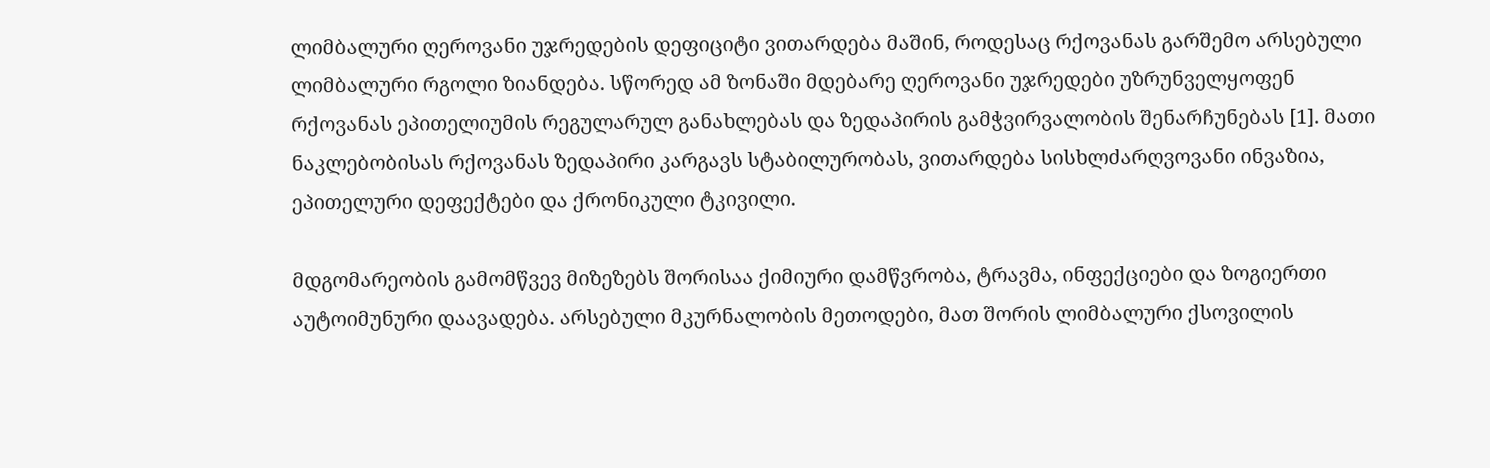ლიმბალური ღეროვანი უჯრედების დეფიციტი ვითარდება მაშინ, როდესაც რქოვანას გარშემო არსებული ლიმბალური რგოლი ზიანდება. სწორედ ამ ზონაში მდებარე ღეროვანი უჯრედები უზრუნველყოფენ რქოვანას ეპითელიუმის რეგულარულ განახლებას და ზედაპირის გამჭვირვალობის შენარჩუნებას [1]. მათი ნაკლებობისას რქოვანას ზედაპირი კარგავს სტაბილურობას, ვითარდება სისხლძარღვოვანი ინვაზია, ეპითელური დეფექტები და ქრონიკული ტკივილი.

მდგომარეობის გამომწვევ მიზეზებს შორისაა ქიმიური დამწვრობა, ტრავმა, ინფექციები და ზოგიერთი აუტოიმუნური დაავადება. არსებული მკურნალობის მეთოდები, მათ შორის ლიმბალური ქსოვილის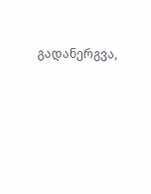გადანერგვა,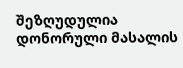შეზღუდულია დონორული მასალის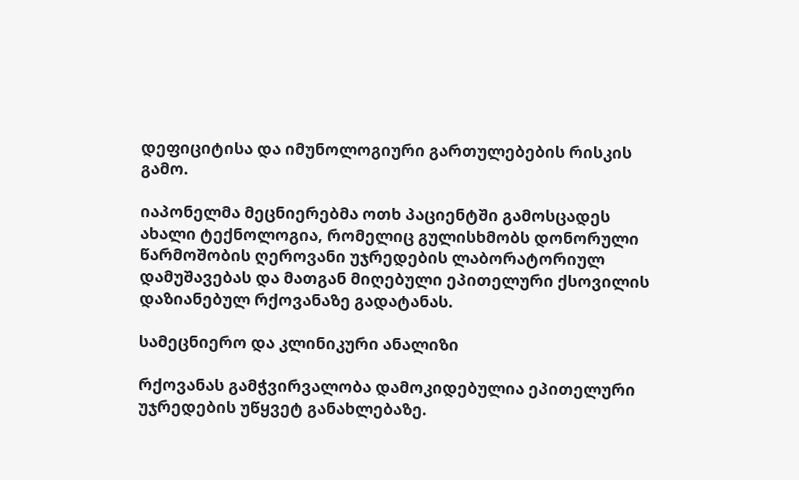დეფიციტისა და იმუნოლოგიური გართულებების რისკის გამო.

იაპონელმა მეცნიერებმა ოთხ პაციენტში გამოსცადეს ახალი ტექნოლოგია, რომელიც გულისხმობს დონორული წარმოშობის ღეროვანი უჯრედების ლაბორატორიულ დამუშავებას და მათგან მიღებული ეპითელური ქსოვილის დაზიანებულ რქოვანაზე გადატანას.

სამეცნიერო და კლინიკური ანალიზი

რქოვანას გამჭვირვალობა დამოკიდებულია ეპითელური უჯრედების უწყვეტ განახლებაზე.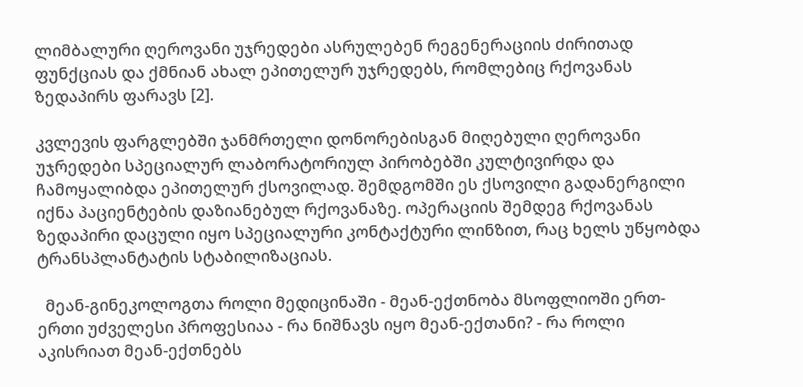ლიმბალური ღეროვანი უჯრედები ასრულებენ რეგენერაციის ძირითად ფუნქციას და ქმნიან ახალ ეპითელურ უჯრედებს, რომლებიც რქოვანას ზედაპირს ფარავს [2].

კვლევის ფარგლებში ჯანმრთელი დონორებისგან მიღებული ღეროვანი უჯრედები სპეციალურ ლაბორატორიულ პირობებში კულტივირდა და ჩამოყალიბდა ეპითელურ ქსოვილად. შემდგომში ეს ქსოვილი გადანერგილი იქნა პაციენტების დაზიანებულ რქოვანაზე. ოპერაციის შემდეგ რქოვანას ზედაპირი დაცული იყო სპეციალური კონტაქტური ლინზით, რაც ხელს უწყობდა ტრანსპლანტატის სტაბილიზაციას.

  მეან-გინეკოლოგთა როლი მედიცინაში - მეან-ექთნობა მსოფლიოში ერთ-ერთი უძველესი პროფესიაა - რა ნიშნავს იყო მეან-ექთანი? - რა როლი აკისრიათ მეან-ექთნებს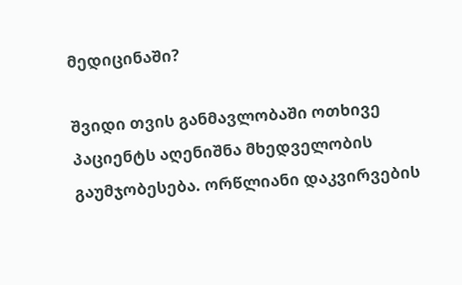მედიცინაში?

შვიდი თვის განმავლობაში ოთხივე პაციენტს აღენიშნა მხედველობის გაუმჯობესება. ორწლიანი დაკვირვების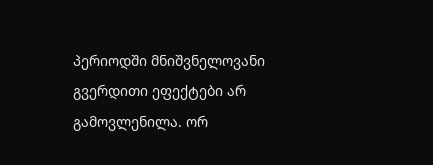პერიოდში მნიშვნელოვანი გვერდითი ეფექტები არ გამოვლენილა. ორ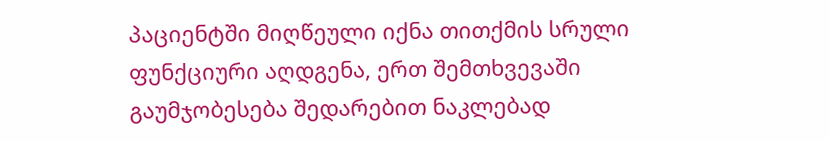პაციენტში მიღწეული იქნა თითქმის სრული ფუნქციური აღდგენა, ერთ შემთხვევაში გაუმჯობესება შედარებით ნაკლებად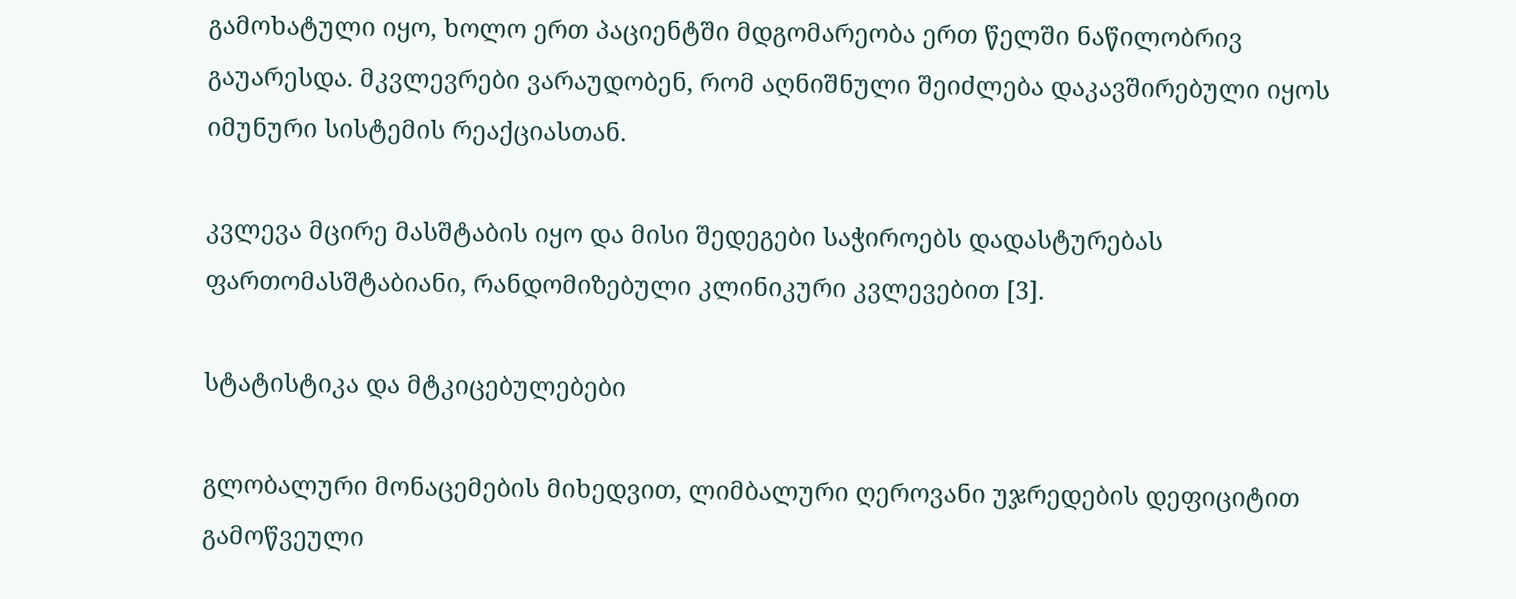გამოხატული იყო, ხოლო ერთ პაციენტში მდგომარეობა ერთ წელში ნაწილობრივ გაუარესდა. მკვლევრები ვარაუდობენ, რომ აღნიშნული შეიძლება დაკავშირებული იყოს იმუნური სისტემის რეაქციასთან.

კვლევა მცირე მასშტაბის იყო და მისი შედეგები საჭიროებს დადასტურებას ფართომასშტაბიანი, რანდომიზებული კლინიკური კვლევებით [3].

სტატისტიკა და მტკიცებულებები

გლობალური მონაცემების მიხედვით, ლიმბალური ღეროვანი უჯრედების დეფიციტით გამოწვეული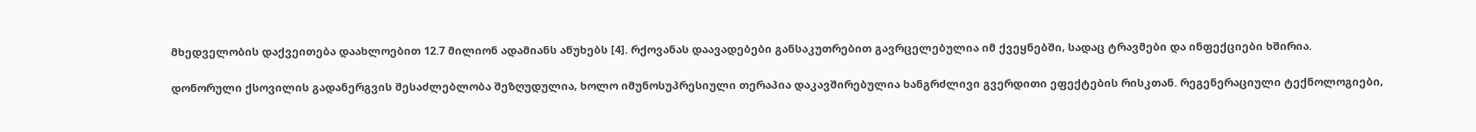მხედველობის დაქვეითება დაახლოებით 12.7 მილიონ ადამიანს აწუხებს [4]. რქოვანას დაავადებები განსაკუთრებით გავრცელებულია იმ ქვეყნებში, სადაც ტრავმები და ინფექციები ხშირია.

დონორული ქსოვილის გადანერგვის შესაძლებლობა შეზღუდულია, ხოლო იმუნოსუპრესიული თერაპია დაკავშირებულია ხანგრძლივი გვერდითი ეფექტების რისკთან. რეგენერაციული ტექნოლოგიები,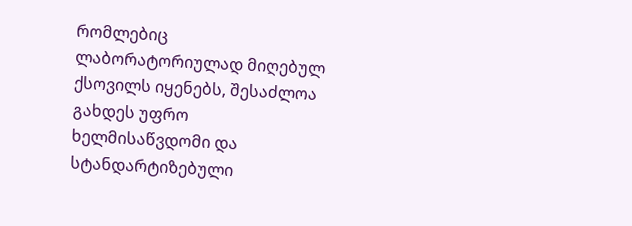რომლებიც ლაბორატორიულად მიღებულ ქსოვილს იყენებს, შესაძლოა გახდეს უფრო ხელმისაწვდომი და სტანდარტიზებული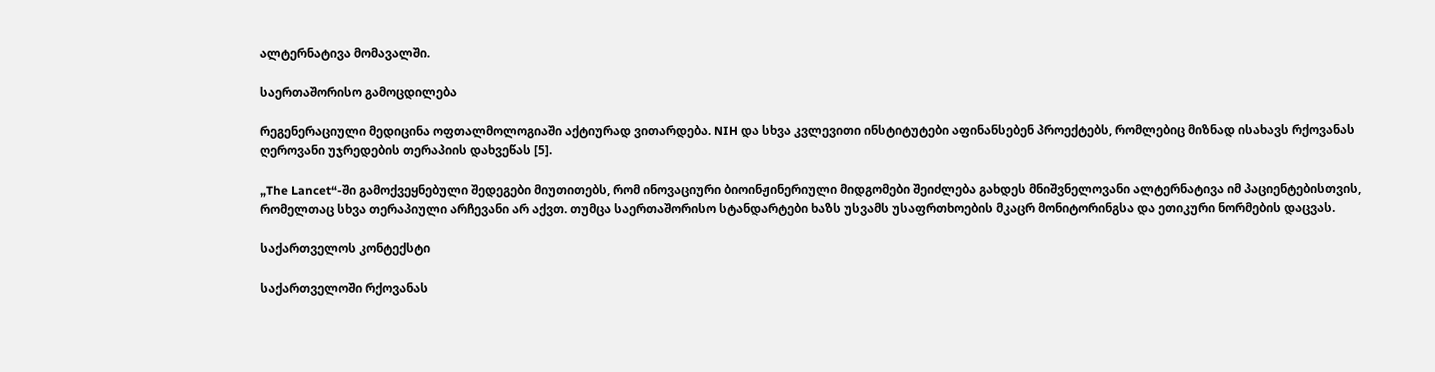ალტერნატივა მომავალში.

საერთაშორისო გამოცდილება

რეგენერაციული მედიცინა ოფთალმოლოგიაში აქტიურად ვითარდება. NIH და სხვა კვლევითი ინსტიტუტები აფინანსებენ პროექტებს, რომლებიც მიზნად ისახავს რქოვანას ღეროვანი უჯრედების თერაპიის დახვეწას [5].

„The Lancet“-ში გამოქვეყნებული შედეგები მიუთითებს, რომ ინოვაციური ბიოინჟინერიული მიდგომები შეიძლება გახდეს მნიშვნელოვანი ალტერნატივა იმ პაციენტებისთვის, რომელთაც სხვა თერაპიული არჩევანი არ აქვთ. თუმცა საერთაშორისო სტანდარტები ხაზს უსვამს უსაფრთხოების მკაცრ მონიტორინგსა და ეთიკური ნორმების დაცვას.

საქართველოს კონტექსტი

საქართველოში რქოვანას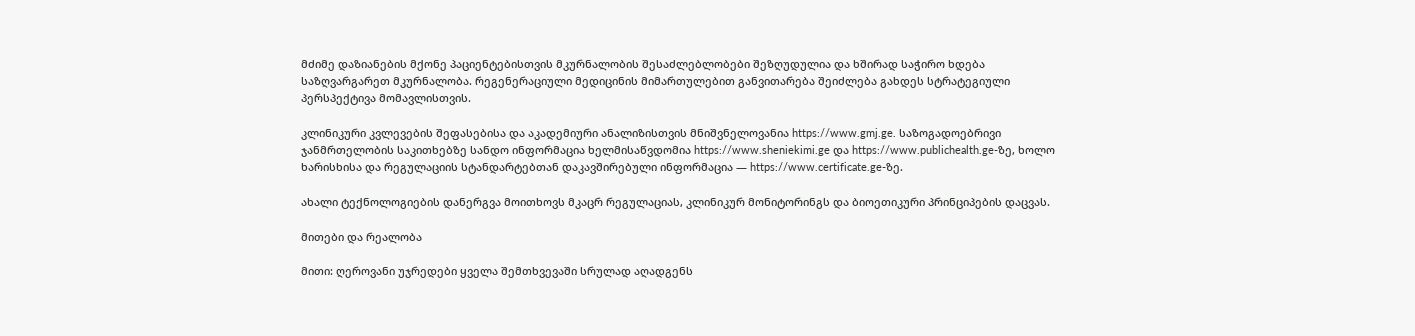მძიმე დაზიანების მქონე პაციენტებისთვის მკურნალობის შესაძლებლობები შეზღუდულია და ხშირად საჭირო ხდება საზღვარგარეთ მკურნალობა. რეგენერაციული მედიცინის მიმართულებით განვითარება შეიძლება გახდეს სტრატეგიული პერსპექტივა მომავლისთვის.

კლინიკური კვლევების შეფასებისა და აკადემიური ანალიზისთვის მნიშვნელოვანია https://www.gmj.ge. საზოგადოებრივი ჯანმრთელობის საკითხებზე სანდო ინფორმაცია ხელმისაწვდომია https://www.sheniekimi.ge და https://www.publichealth.ge-ზე, ხოლო ხარისხისა და რეგულაციის სტანდარტებთან დაკავშირებული ინფორმაცია — https://www.certificate.ge-ზე.

ახალი ტექნოლოგიების დანერგვა მოითხოვს მკაცრ რეგულაციას, კლინიკურ მონიტორინგს და ბიოეთიკური პრინციპების დაცვას.

მითები და რეალობა

მითი: ღეროვანი უჯრედები ყველა შემთხვევაში სრულად აღადგენს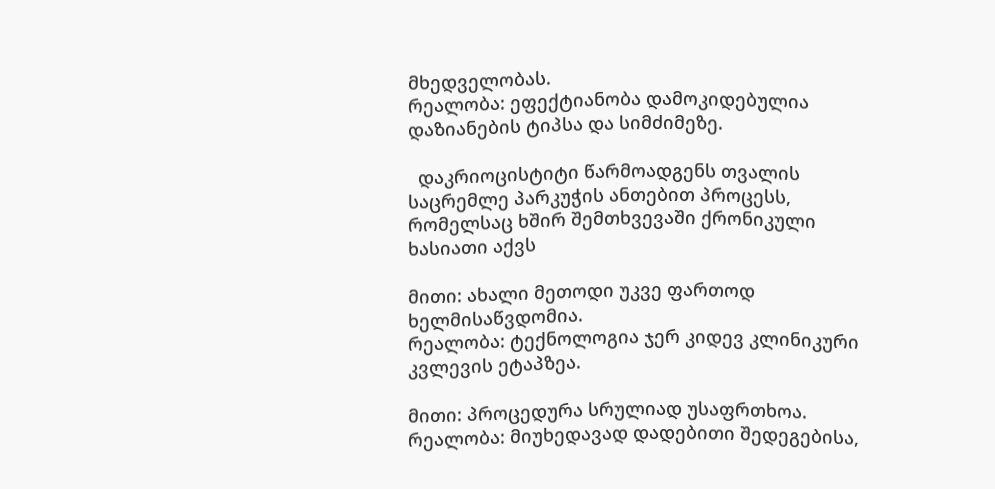მხედველობას.
რეალობა: ეფექტიანობა დამოკიდებულია დაზიანების ტიპსა და სიმძიმეზე.

  დაკრიოცისტიტი წარმოადგენს თვალის საცრემლე პარკუჭის ანთებით პროცესს, რომელსაც ხშირ შემთხვევაში ქრონიკული ხასიათი აქვს

მითი: ახალი მეთოდი უკვე ფართოდ ხელმისაწვდომია.
რეალობა: ტექნოლოგია ჯერ კიდევ კლინიკური კვლევის ეტაპზეა.

მითი: პროცედურა სრულიად უსაფრთხოა.
რეალობა: მიუხედავად დადებითი შედეგებისა,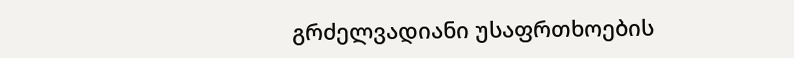გრძელვადიანი უსაფრთხოების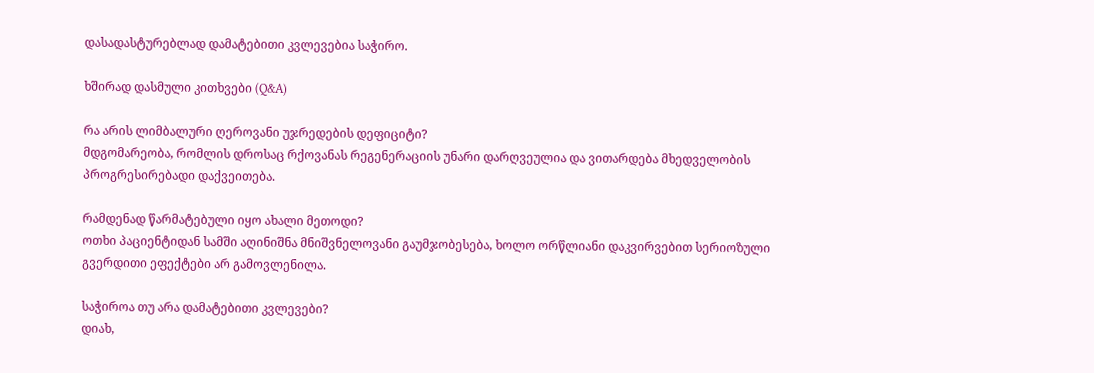დასადასტურებლად დამატებითი კვლევებია საჭირო.

ხშირად დასმული კითხვები (Q&A)

რა არის ლიმბალური ღეროვანი უჯრედების დეფიციტი?
მდგომარეობა, რომლის დროსაც რქოვანას რეგენერაციის უნარი დარღვეულია და ვითარდება მხედველობის პროგრესირებადი დაქვეითება.

რამდენად წარმატებული იყო ახალი მეთოდი?
ოთხი პაციენტიდან სამში აღინიშნა მნიშვნელოვანი გაუმჯობესება, ხოლო ორწლიანი დაკვირვებით სერიოზული გვერდითი ეფექტები არ გამოვლენილა.

საჭიროა თუ არა დამატებითი კვლევები?
დიახ,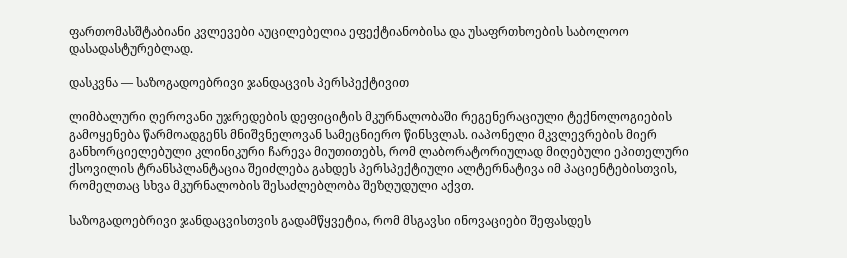ფართომასშტაბიანი კვლევები აუცილებელია ეფექტიანობისა და უსაფრთხოების საბოლოო დასადასტურებლად.

დასკვნა — საზოგადოებრივი ჯანდაცვის პერსპექტივით

ლიმბალური ღეროვანი უჯრედების დეფიციტის მკურნალობაში რეგენერაციული ტექნოლოგიების გამოყენება წარმოადგენს მნიშვნელოვან სამეცნიერო წინსვლას. იაპონელი მკვლევრების მიერ განხორციელებული კლინიკური ჩარევა მიუთითებს, რომ ლაბორატორიულად მიღებული ეპითელური ქსოვილის ტრანსპლანტაცია შეიძლება გახდეს პერსპექტიული ალტერნატივა იმ პაციენტებისთვის, რომელთაც სხვა მკურნალობის შესაძლებლობა შეზღუდული აქვთ.

საზოგადოებრივი ჯანდაცვისთვის გადამწყვეტია, რომ მსგავსი ინოვაციები შეფასდეს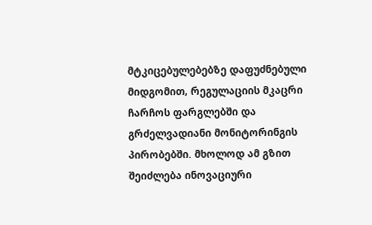მტკიცებულებებზე დაფუძნებული მიდგომით, რეგულაციის მკაცრი ჩარჩოს ფარგლებში და გრძელვადიანი მონიტორინგის პირობებში. მხოლოდ ამ გზით შეიძლება ინოვაციური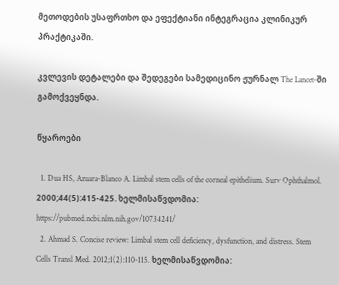მეთოდების უსაფრთხო და ეფექტიანი ინტეგრაცია კლინიკურ პრაქტიკაში.

კვლევის დეტალები და შედეგები სამედიცინო ჟურნალ The Lancet-ში გამოქვეყნდა.

წყაროები

  1. Dua HS, Azuara-Blanco A. Limbal stem cells of the corneal epithelium. Surv Ophthalmol. 2000;44(5):415-425. ხელმისაწვდომია: https://pubmed.ncbi.nlm.nih.gov/10734241/
  2. Ahmad S. Concise review: Limbal stem cell deficiency, dysfunction, and distress. Stem Cells Transl Med. 2012;1(2):110-115. ხელმისაწვდომია: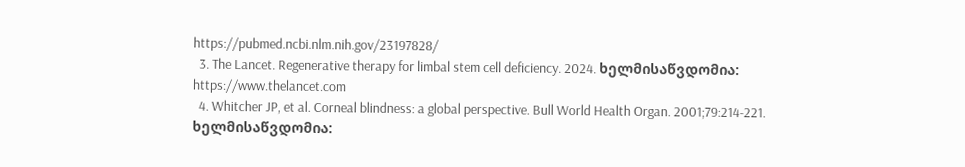https://pubmed.ncbi.nlm.nih.gov/23197828/
  3. The Lancet. Regenerative therapy for limbal stem cell deficiency. 2024. ხელმისაწვდომია: https://www.thelancet.com
  4. Whitcher JP, et al. Corneal blindness: a global perspective. Bull World Health Organ. 2001;79:214-221. ხელმისაწვდომია: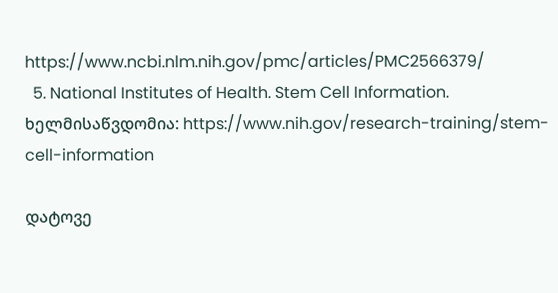https://www.ncbi.nlm.nih.gov/pmc/articles/PMC2566379/
  5. National Institutes of Health. Stem Cell Information. ხელმისაწვდომია: https://www.nih.gov/research-training/stem-cell-information

დატოვე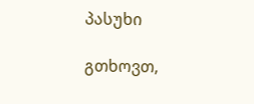პასუხი

გთხოვთ,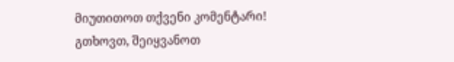მიუთითოთ თქვენი კომენტარი!
გთხოვთ, შეიყვანოთ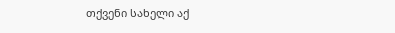თქვენი სახელი აქ